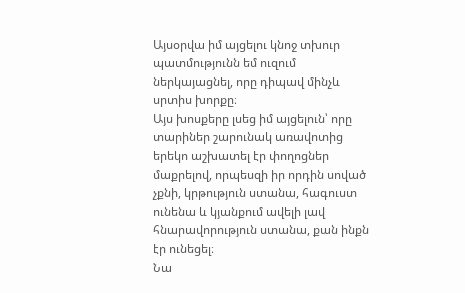Այսօրվա իմ այցելու կնոջ տխուր պատմությունն եմ ուզում ներկայացնել, որը դիպավ մինչև սրտիս խորքը։
Այս խոսքերը լսեց իմ այցելուն՝ որը տարիներ շարունակ առավոտից երեկո աշխատել էր փողոցներ մաքրելով, որպեսզի իր որդին սոված չքնի, կրթություն ստանա, հագուստ ունենա և կյանքում ավելի լավ հնարավորություն ստանա, քան ինքն էր ունեցել։
Նա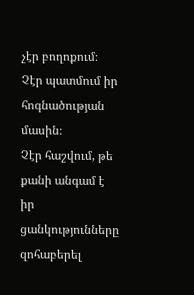չէր բողոքում։
Չէր պատմում իր հոգնածության մասին։
Չէր հաշվում, թե քանի անգամ է իր ցանկությունները զոհաբերել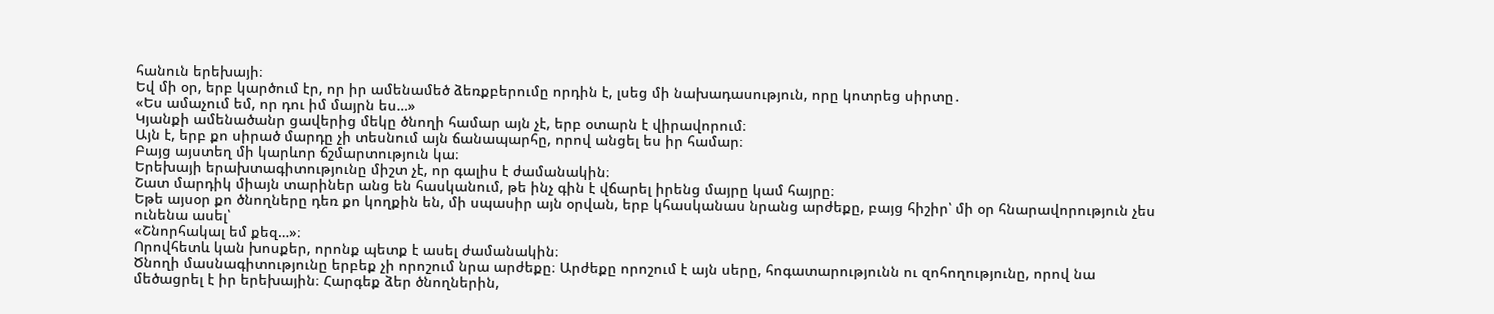հանուն երեխայի։
Եվ մի օր, երբ կարծում էր, որ իր ամենամեծ ձեռքբերումը որդին է, լսեց մի նախադասություն, որը կոտրեց սիրտը․
«Ես ամաչում եմ, որ դու իմ մայրն ես…»
Կյանքի ամենածանր ցավերից մեկը ծնողի համար այն չէ, երբ օտարն է վիրավորում։
Այն է, երբ քո սիրած մարդը չի տեսնում այն ճանապարհը, որով անցել ես իր համար։
Բայց այստեղ մի կարևոր ճշմարտություն կա։
Երեխայի երախտագիտությունը միշտ չէ, որ գալիս է ժամանակին։
Շատ մարդիկ միայն տարիներ անց են հասկանում, թե ինչ գին է վճարել իրենց մայրը կամ հայրը։
Եթե այսօր քո ծնողները դեռ քո կողքին են, մի սպասիր այն օրվան, երբ կհասկանաս նրանց արժեքը, բայց հիշիր՝ մի օր հնարավորություն չես ունենա ասել՝
«Շնորհակալ եմ քեզ…»։
Որովհետև կան խոսքեր, որոնք պետք է ասել ժամանակին։
Ծնողի մասնագիտությունը երբեք չի որոշում նրա արժեքը։ Արժեքը որոշում է այն սերը, հոգատարությունն ու զոհողությունը, որով նա մեծացրել է իր երեխային։ Հարգեք ձեր ծնողներին,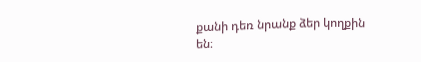քանի դեռ նրանք ձեր կողքին են։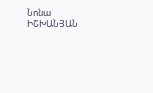Նոնա ԻՇԽԱՆՅԱՆ